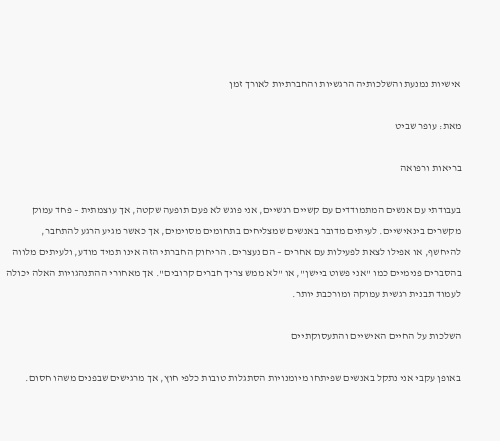אישיות נמנעת והשלכותיה הרגשיות והחברתיות לאורך זמן

מאת: עופר שביט

בריאות ורפואה

בעבודתי עם אנשים המתמודדים עם קשיים רגשיים, אני פוגש לא פעם תופעה שקטה, אך עוצמתית – פחד עמוק מקשרים בינאישיים. לעיתים מדובר באנשים שמצליחים בתחומים מסוימים, אך כאשר מגיע הרגע להתחבר, להיחשף, או אפילו לצאת לפעילות עם אחרים – הם נעצרים. הריחוק החברתי הזה אינו תמיד מודע, ולעיתים מלווה בהסברים פנימיים כמו "אני פשוט ביישן", או "לא ממש צריך חברים קרובים". אך מאחורי ההתנהגויות האלה יכולה לעמוד תבנית רגשית עמוקה ומורכבת יותר.

השלכות על החיים האישיים והתעסוקתיים

באופן עקבי אני נתקל באנשים שפיתחו מיומנויות הסתגלות טובות כלפי חוץ, אך מרגישים שבפנים משהו חסום.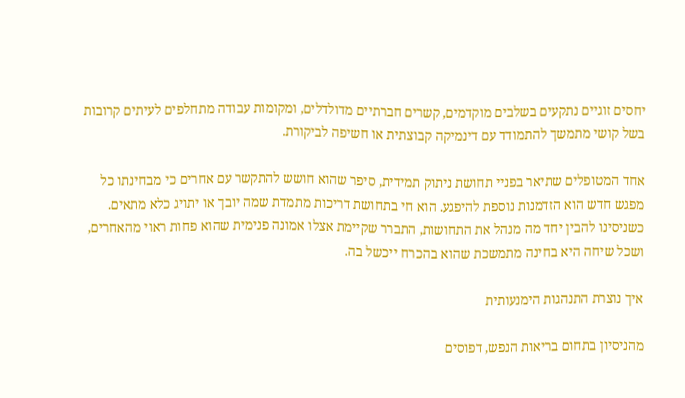יחסים זוגיים נתקעים בשלבים מוקדמים, קשרים חברתיים מדולדלים, ומקומות עבודה מתחלפים לעיתים קרובות בשל קושי מתמשך להתמודד עם דינמיקה קבוצתית או חשיפה לביקורת.

אחד המטופלים שתיאר בפניי תחושת ניתוק תמידית, סיפר שהוא חושש להתקשר עם אחרים כי מבחינתו כל מפגש חדש הוא הזדמנות נוספת להיפגע. הוא חי בתחושת דריכות מתמדת שמה יובך או יתויג כלא מתאים. כשניסינו להבין יחד מה מנהל את התחושות, התברר שקיימת אצלו אמונה פנימית שהוא פחות ראוי מהאחרים, ושכל שיחה היא בחינה מתמשכת שהוא בהכרח ייכשל בה.

איך נוצרת התנהגות הימנעותית

מהניסיון בתחום בריאות הנפש, דפוסים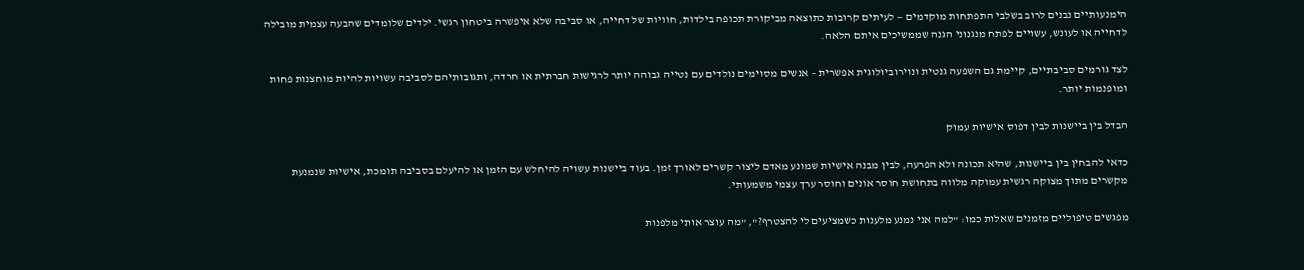הימנעותיים נבנים לרוב בשלבי התפתחות מוקדמים — לעיתים קרובות כתוצאה מביקורת תכופה בילדות, חוויות של דחייה, או סביבה שלא איפשרה ביטחון רגשי. ילדים שלומדים שהבעה עצמית מובילה לדחייה או לעונש, עשויים לפתח מנגנוני הגנה שממשיכים איתם הלאה.

לצד גורמים סביבתיים, קיימת גם השפעה גנטית ונוירוביולוגית אפשרית – אנשים מסוימים נולדים עם נטייה גבוהה יותר לרגישות חברתית או חרדה, ותגובותיהם לסביבה עשויות להיות מוחצנות פחות ומופנמות יותר.

הבדל בין ביישנות לבין דפוס אישיות עמוק

כדאי להבחין בין ביישנות, שהיא תכונה ולא הפרעה, לבין מבנה אישיות שמונע מאדם ליצור קשרים לאורך זמן. בעוד ביישנות עשויה להיחלש עם הזמן או להיעלם בסביבה תומכת, אישיות שנמנעת מקשרים מתוך מצוקה רגשית עמוקה מלווה בתחושת חוסר אונים וחוסר ערך עצמי משמעותי.

מפגשים טיפוליים מזמנים שאלות כמו: "למה אני נמנע מלענות כשמציעים לי להצטרף?", "מה עוצר אותי מלפנות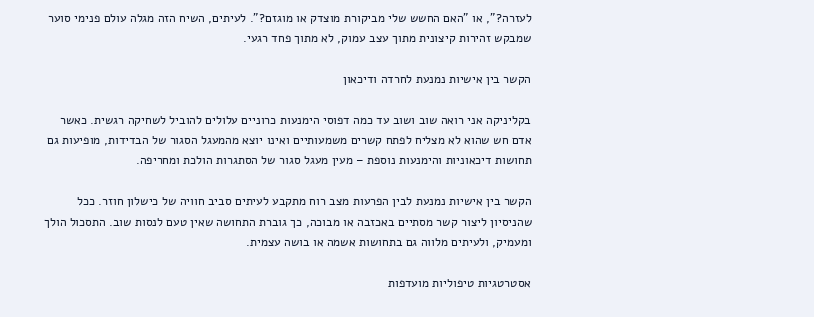לעזרה?", או "האם החשש שלי מביקורת מוצדק או מוגזם?". לעיתים, השיח הזה מגלה עולם פנימי סוער שמבקש זהירות קיצונית מתוך עצב עמוק, לא מתוך פחד רגעי.

הקשר בין אישיות נמנעת לחרדה ודיכאון

בקליניקה אני רואה שוב ושוב עד כמה דפוסי הימנעות כרוניים עלולים להוביל לשחיקה רגשית. כאשר אדם חש שהוא לא מצליח לפתח קשרים משמעותיים ואינו יוצא מהמעגל הסגור של הבדידות, מופיעות גם תחושות דיכאוניות והימנעות נוספת – מעין מעגל סגור של הסתגרות הולכת ומחריפה.

הקשר בין אישיות נמנעת לבין הפרעות מצב רוח מתקבע לעיתים סביב חוויה של כישלון חוזר. ככל שהניסיון ליצור קשר מסתיים באכזבה או מבוכה, כך גוברת התחושה שאין טעם לנסות שוב. התסכול הולך ומעמיק, ולעיתים מלווה גם בתחושות אשמה או בושה עצמית.

אסטרטגיות טיפוליות מועדפות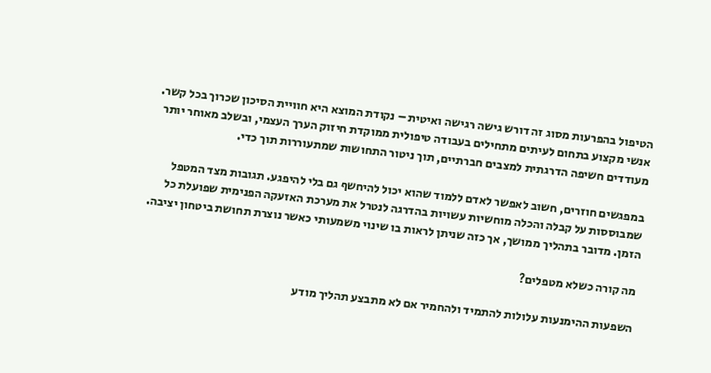הטיפול בהפרעות מסוג זה דורש גישה רגישה ואיטית – נקודת המוצא היא חוויית הסיכון שכרוך בכל קשר. אנשי מקצוע בתחום לעיתים מתחילים בעבודה טיפולית ממוקדת חיזוק הערך העצמי, ובשלב מאוחר יותר מעודדים חשיפה הדרגתית למצבים חברתיים, תוך ניטור התחושות שמתעוררות תוך כדי.

במפגשים חוזרים, חשוב לאפשר לאדם ללמוד שהוא יכול להיחשף גם בלי להיפגע. תגובות מצד המטפל שמבוססות על קבלה והכלה מוחשיות עשויות בהדרגה לנטרל את מערכת האזעקה הפנימית שפועלת כל הזמן. מדובר בתהליך ממושך, אך כזה שניתן לראות בו שינוי משמעותי כאשר נוצרת תחושת ביטחון יציבה.

מה קורה כשלא מטפלים?

השפעות ההימנעות עלולות להתמיד ולהחמיר אם לא מתבצע תהליך מודע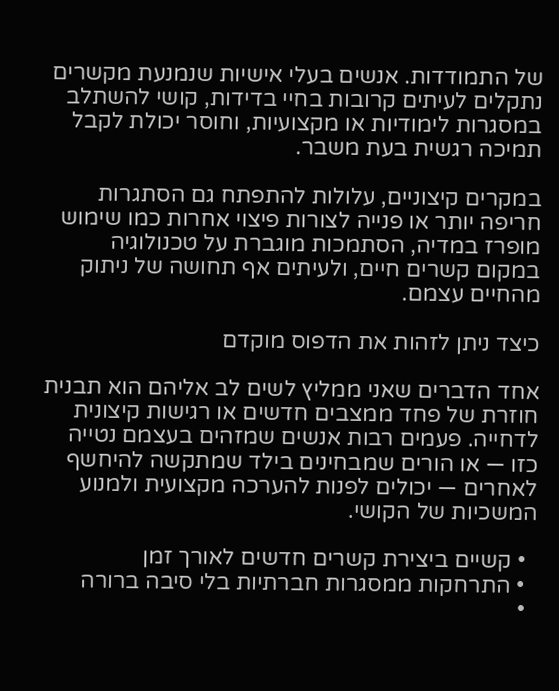של התמודדות. אנשים בעלי אישיות שנמנעת מקשרים נתקלים לעיתים קרובות בחיי בדידות, קושי להשתלב במסגרות לימודיות או מקצועיות, וחוסר יכולת לקבל תמיכה רגשית בעת משבר.

במקרים קיצוניים, עלולות להתפתח גם הסתגרות חריפה יותר או פנייה לצורות פיצוי אחרות כמו שימוש מופרז במדיה, הסתמכות מוגברת על טכנולוגיה במקום קשרים חיים, ולעיתים אף תחושה של ניתוק מהחיים עצמם.

כיצד ניתן לזהות את הדפוס מוקדם

אחד הדברים שאני ממליץ לשים לב אליהם הוא תבנית חוזרת של פחד ממצבים חדשים או רגישות קיצונית לדחייה. פעמים רבות אנשים שמזהים בעצמם נטייה כזו — או הורים שמבחינים בילד שמתקשה להיחשף לאחרים — יכולים לפנות להערכה מקצועית ולמנוע המשכיות של הקושי.

  • קשיים ביצירת קשרים חדשים לאורך זמן
  • התרחקות ממסגרות חברתיות בלי סיבה ברורה
  •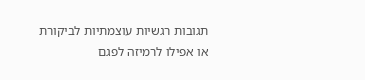תגובות רגשיות עוצמתיות לביקורת או אפילו לרמיזה לפגם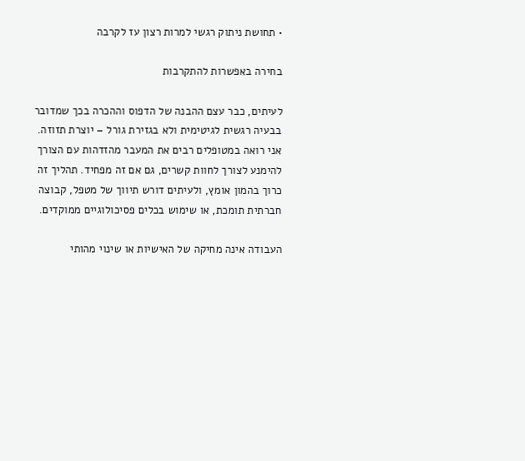• תחושת ניתוק רגשי למרות רצון עז לקרבה

בחירה באפשרות להתקרבות

לעיתים, כבר עצם ההבנה של הדפוס וההכרה בכך שמדובר בבעיה רגשית לגיטימית ולא בגזירת גורל – יוצרת תזוזה. אני רואה במטופלים רבים את המעבר מהזדהות עם הצורך להימנע לצורך לחוות קשרים, גם אם זה מפחיד. תהליך זה כרוך בהמון אומץ, ולעיתים דורש תיווך של מטפל, קבוצה חברתית תומכת, או שימוש בכלים פסיכולוגיים ממוקדים.

העבודה אינה מחיקה של האישיות או שינוי מהותי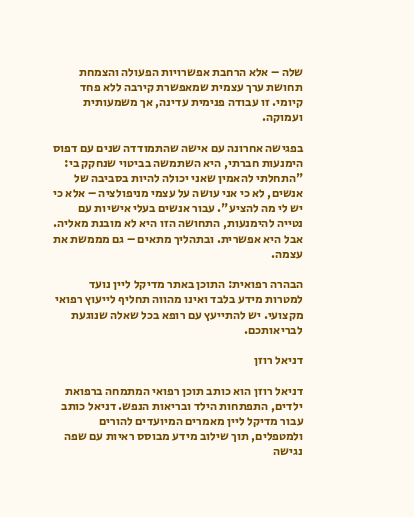שלה – אלא הרחבת אפשרויות הפעולה והצמחת תחושת ערך עצמית שמאפשרת קירבה ללא פחד קיומי. זו עבודה פנימית עדינה, אך משמעותית ועמוקה.

בפגישה אחרונה עם אישה שהתמודדה שנים עם דפוס הימנעות חברתי, היא השתמשה בביטוי שנחקק בי: "התחלתי להאמין שאני יכולה להיות בסביבה של אנשים, לא כי אני עושה על עצמי מניפולציה – אלא כי יש לי מה להציע". עבור אנשים בעלי אישיות עם נטייה להימנעות, התחושה הזו היא לא מובנת מאליה. אבל היא אפשרית. ובתהליך מתאים – גם מממשת את עצמה.

הבהרה רפואית: התוכן באתר מדיקל ליין נועד למטרות מידע בלבד ואינו מהווה תחליף לייעוץ רפואי מקצועי. יש להתייעץ עם רופא בכל שאלה שנוגעת לבריאותכם.

דניאל רוזן

דניאל רוזן הוא כותב תוכן רפואי המתמחה ברפואת ילדים, התפתחות הילד ובריאות הנפש. דניאל כותב עבור מדיקל ליין מאמרים המיועדים להורים ולמטפלים, תוך שילוב מידע מבוסס ראיות עם שפה נגישה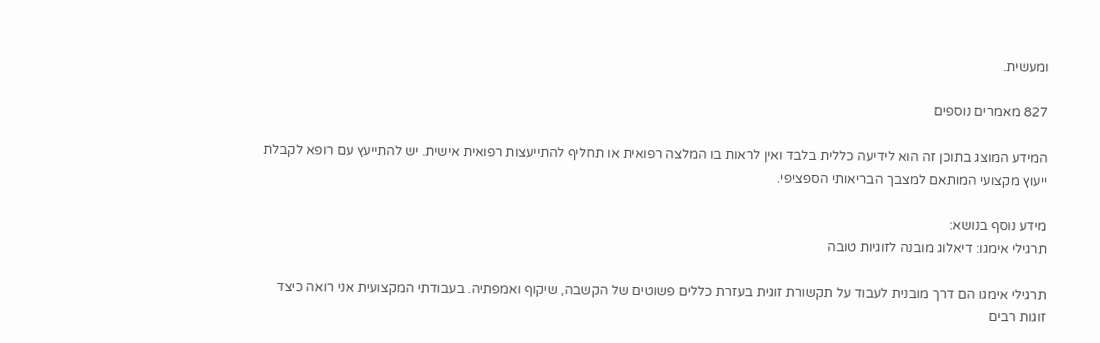ומעשית.

827 מאמרים נוספים

המידע המוצג בתוכן זה הוא לידיעה כללית בלבד ואין לראות בו המלצה רפואית או תחליף להתייעצות רפואית אישית. יש להתייעץ עם רופא לקבלת ייעוץ מקצועי המותאם למצבך הבריאותי הספציפי.

מידע נוסף בנושא:
תרגילי אימגו: דיאלוג מובנה לזוגיות טובה

תרגילי אימגו הם דרך מובנית לעבוד על תקשורת זוגית בעזרת כללים פשוטים של הקשבה, שיקוף ואמפתיה. בעבודתי המקצועית אני רואה כיצד זוגות רבים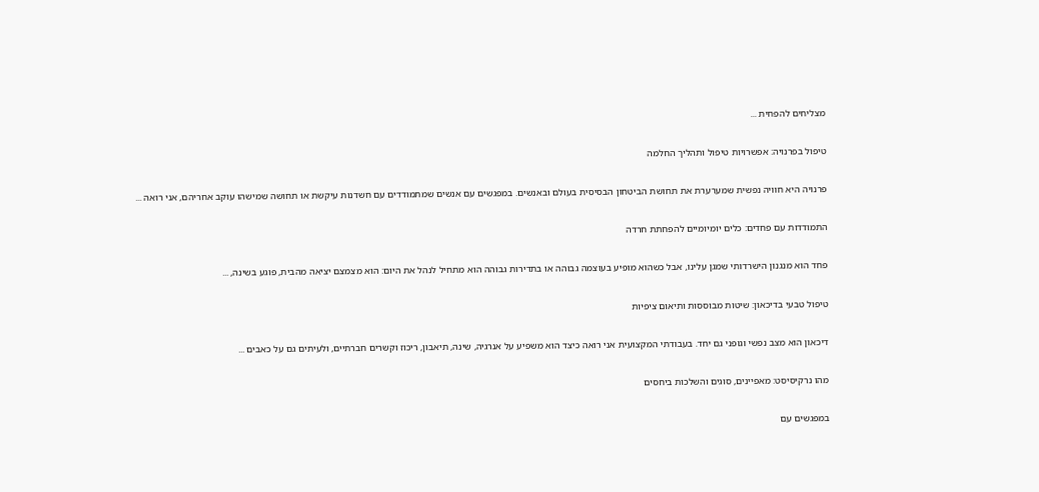מצליחים להפחית ...

טיפול בפרנויה: אפשרויות טיפול ותהליך החלמה

פרנויה היא חוויה נפשית שמערערת את תחושת הביטחון הבסיסית בעולם ובאנשים. במפגשים עם אנשים שמתמודדים עם חשדנות עיקשת או תחושה שמישהו עוקב אחריהם, אני רואה ...

התמודדות עם פחדים: כלים יומיומיים להפחתת חרדה

פחד הוא מנגנון הישרדותי שמגן עלינו, אבל כשהוא מופיע בעוצמה גבוהה או בתדירות גבוהה הוא מתחיל לנהל את היום: הוא מצמצם יציאה מהבית, פוגע בשינה, ...

טיפול טבעי בדיכאון: שיטות מבוססות ותיאום ציפיות

דיכאון הוא מצב נפשי וגופני גם יחד. בעבודתי המקצועית אני רואה כיצד הוא משפיע על אנרגיה, שינה, תיאבון, ריכוז וקשרים חברתיים, ולעיתים גם על כאבים ...

מהו נרקיסיסט: מאפיינים, סוגים והשלכות ביחסים

במפגשים עם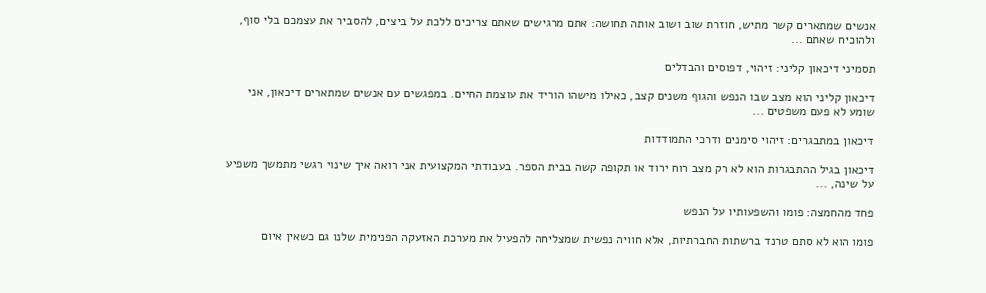אנשים שמתארים קשר מתיש, חוזרת שוב ושוב אותה תחושה: אתם מרגישים שאתם צריכים ללכת על ביצים, להסביר את עצמכם בלי סוף, ולהוכיח שאתם ...

תסמיני דיכאון קליני: זיהוי, דפוסים והבדלים

דיכאון קליני הוא מצב שבו הנפש והגוף משנים קצב, כאילו מישהו הוריד את עוצמת החיים. במפגשים עם אנשים שמתארים דיכאון, אני שומע לא פעם משפטים ...

דיכאון במתבגרים: זיהוי סימנים ודרכי התמודדות

דיכאון בגיל ההתבגרות הוא לא רק מצב רוח ירוד או תקופה קשה בבית הספר. בעבודתי המקצועית אני רואה איך שינוי רגשי מתמשך משפיע על שינה, ...

פחד מהחמצה: פומו והשפעותיו על הנפש

פומו הוא לא סתם טרנד ברשתות החברתיות, אלא חוויה נפשית שמצליחה להפעיל את מערכת האזעקה הפנימית שלנו גם כשאין איום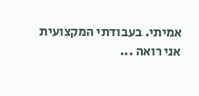אמיתי. בעבודתי המקצועית אני רואה ...